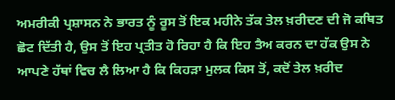ਅਮਰੀਕੀ ਪ੍ਰਸ਼ਾਸਨ ਨੇ ਭਾਰਤ ਨੂੰ ਰੂਸ ਤੋਂ ਇਕ ਮਹੀਨੇ ਤੱਕ ਤੇਲ ਖ਼ਰੀਦਣ ਦੀ ਜੋ ਕਥਿਤ ਛੋਟ ਦਿੱਤੀ ਹੈ, ਉਸ ਤੋਂ ਇਹ ਪ੍ਰਤੀਤ ਹੋ ਰਿਹਾ ਹੈ ਕਿ ਇਹ ਤੈਅ ਕਰਨ ਦਾ ਹੱਕ ਉਸ ਨੇ ਆਪਣੇ ਹੱਥਾਂ ਵਿਚ ਲੈ ਲਿਆ ਹੈ ਕਿ ਕਿਹੜਾ ਮੁਲਕ ਕਿਸ ਤੋਂ, ਕਦੋਂ ਤੇਲ ਖ਼ਰੀਦ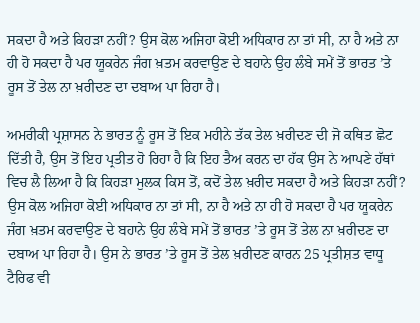ਸਕਦਾ ਹੈ ਅਤੇ ਕਿਹੜਾ ਨਹੀਂ? ਉਸ ਕੋਲ ਅਜਿਹਾ ਕੋਈ ਅਧਿਕਾਰ ਨਾ ਤਾਂ ਸੀ, ਨਾ ਹੈ ਅਤੇ ਨਾ ਹੀ ਹੋ ਸਕਦਾ ਹੈ ਪਰ ਯੂਕਰੇਨ ਜੰਗ ਖ਼ਤਮ ਕਰਵਾਉਣ ਦੇ ਬਹਾਨੇ ਉਹ ਲੰਬੇ ਸਮੇਂ ਤੋਂ ਭਾਰਤ ’ਤੇ ਰੂਸ ਤੋਂ ਤੇਲ ਨਾ ਖ਼ਰੀਦਣ ਦਾ ਦਬਾਅ ਪਾ ਰਿਹਾ ਹੈ।

ਅਮਰੀਕੀ ਪ੍ਰਸ਼ਾਸਨ ਨੇ ਭਾਰਤ ਨੂੰ ਰੂਸ ਤੋਂ ਇਕ ਮਹੀਨੇ ਤੱਕ ਤੇਲ ਖ਼ਰੀਦਣ ਦੀ ਜੋ ਕਥਿਤ ਛੋਟ ਦਿੱਤੀ ਹੈ, ਉਸ ਤੋਂ ਇਹ ਪ੍ਰਤੀਤ ਹੋ ਰਿਹਾ ਹੈ ਕਿ ਇਹ ਤੈਅ ਕਰਨ ਦਾ ਹੱਕ ਉਸ ਨੇ ਆਪਣੇ ਹੱਥਾਂ ਵਿਚ ਲੈ ਲਿਆ ਹੈ ਕਿ ਕਿਹੜਾ ਮੁਲਕ ਕਿਸ ਤੋਂ, ਕਦੋਂ ਤੇਲ ਖ਼ਰੀਦ ਸਕਦਾ ਹੈ ਅਤੇ ਕਿਹੜਾ ਨਹੀਂ? ਉਸ ਕੋਲ ਅਜਿਹਾ ਕੋਈ ਅਧਿਕਾਰ ਨਾ ਤਾਂ ਸੀ, ਨਾ ਹੈ ਅਤੇ ਨਾ ਹੀ ਹੋ ਸਕਦਾ ਹੈ ਪਰ ਯੂਕਰੇਨ ਜੰਗ ਖ਼ਤਮ ਕਰਵਾਉਣ ਦੇ ਬਹਾਨੇ ਉਹ ਲੰਬੇ ਸਮੇਂ ਤੋਂ ਭਾਰਤ ’ਤੇ ਰੂਸ ਤੋਂ ਤੇਲ ਨਾ ਖ਼ਰੀਦਣ ਦਾ ਦਬਾਅ ਪਾ ਰਿਹਾ ਹੈ। ਉਸ ਨੇ ਭਾਰਤ ’ਤੇ ਰੂਸ ਤੋਂ ਤੇਲ ਖ਼ਰੀਦਣ ਕਾਰਨ 25 ਪ੍ਰਤੀਸ਼ਤ ਵਾਧੂ ਟੈਰਿਫ ਵੀ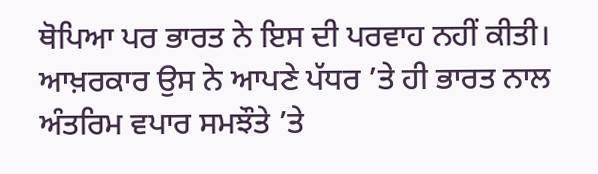ਥੋਪਿਆ ਪਰ ਭਾਰਤ ਨੇ ਇਸ ਦੀ ਪਰਵਾਹ ਨਹੀਂ ਕੀਤੀ। ਆਖ਼ਰਕਾਰ ਉਸ ਨੇ ਆਪਣੇ ਪੱਧਰ ’ਤੇ ਹੀ ਭਾਰਤ ਨਾਲ ਅੰਤਰਿਮ ਵਪਾਰ ਸਮਝੌਤੇ ’ਤੇ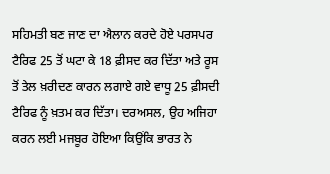ਸਹਿਮਤੀ ਬਣ ਜਾਣ ਦਾ ਐਲਾਨ ਕਰਦੇ ਹੋਏ ਪਰਸਪਰ ਟੈਰਿਫ 25 ਤੋਂ ਘਟਾ ਕੇ 18 ਫ਼ੀਸਦ ਕਰ ਦਿੱਤਾ ਅਤੇ ਰੂਸ ਤੋਂ ਤੇਲ ਖ਼ਰੀਦਣ ਕਾਰਨ ਲਗਾਏ ਗਏ ਵਾਧੂ 25 ਫ਼ੀਸਦੀ ਟੈਰਿਫ ਨੂੰ ਖ਼ਤਮ ਕਰ ਦਿੱਤਾ। ਦਰਅਸਲ, ਉਹ ਅਜਿਹਾ ਕਰਨ ਲਈ ਮਜਬੂਰ ਹੋਇਆ ਕਿਉਂਕਿ ਭਾਰਤ ਨੇ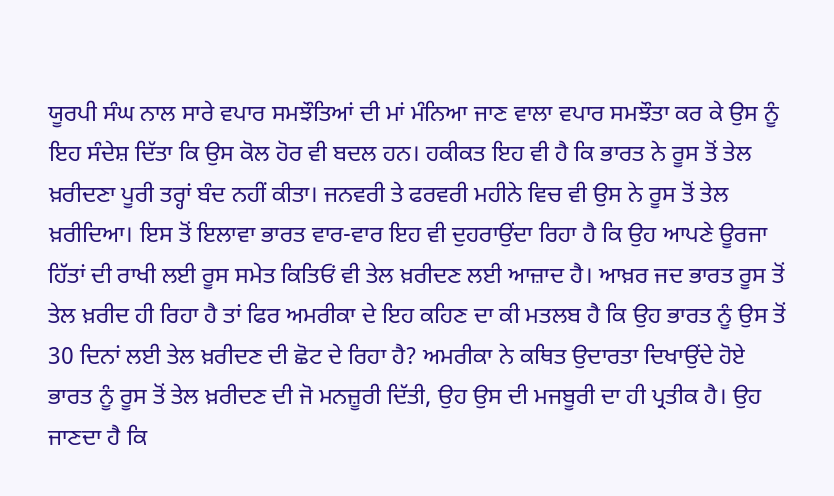ਯੂਰਪੀ ਸੰਘ ਨਾਲ ਸਾਰੇ ਵਪਾਰ ਸਮਝੌਤਿਆਂ ਦੀ ਮਾਂ ਮੰਨਿਆ ਜਾਣ ਵਾਲਾ ਵਪਾਰ ਸਮਝੌਤਾ ਕਰ ਕੇ ਉਸ ਨੂੰ ਇਹ ਸੰਦੇਸ਼ ਦਿੱਤਾ ਕਿ ਉਸ ਕੋਲ ਹੋਰ ਵੀ ਬਦਲ ਹਨ। ਹਕੀਕਤ ਇਹ ਵੀ ਹੈ ਕਿ ਭਾਰਤ ਨੇ ਰੂਸ ਤੋਂ ਤੇਲ ਖ਼ਰੀਦਣਾ ਪੂਰੀ ਤਰ੍ਹਾਂ ਬੰਦ ਨਹੀਂ ਕੀਤਾ। ਜਨਵਰੀ ਤੇ ਫਰਵਰੀ ਮਹੀਨੇ ਵਿਚ ਵੀ ਉਸ ਨੇ ਰੂਸ ਤੋਂ ਤੇਲ ਖ਼ਰੀਦਿਆ। ਇਸ ਤੋਂ ਇਲਾਵਾ ਭਾਰਤ ਵਾਰ-ਵਾਰ ਇਹ ਵੀ ਦੁਹਰਾਉਂਦਾ ਰਿਹਾ ਹੈ ਕਿ ਉਹ ਆਪਣੇ ਊਰਜਾ ਹਿੱਤਾਂ ਦੀ ਰਾਖੀ ਲਈ ਰੂਸ ਸਮੇਤ ਕਿਤਿਓਂ ਵੀ ਤੇਲ ਖ਼ਰੀਦਣ ਲਈ ਆਜ਼ਾਦ ਹੈ। ਆਖ਼ਰ ਜਦ ਭਾਰਤ ਰੂਸ ਤੋਂ ਤੇਲ ਖ਼ਰੀਦ ਹੀ ਰਿਹਾ ਹੈ ਤਾਂ ਫਿਰ ਅਮਰੀਕਾ ਦੇ ਇਹ ਕਹਿਣ ਦਾ ਕੀ ਮਤਲਬ ਹੈ ਕਿ ਉਹ ਭਾਰਤ ਨੂੰ ਉਸ ਤੋਂ 30 ਦਿਨਾਂ ਲਈ ਤੇਲ ਖ਼ਰੀਦਣ ਦੀ ਛੋਟ ਦੇ ਰਿਹਾ ਹੈ? ਅਮਰੀਕਾ ਨੇ ਕਥਿਤ ਉਦਾਰਤਾ ਦਿਖਾਉਂਦੇ ਹੋਏ ਭਾਰਤ ਨੂੰ ਰੂਸ ਤੋਂ ਤੇਲ ਖ਼ਰੀਦਣ ਦੀ ਜੋ ਮਨਜ਼ੂਰੀ ਦਿੱਤੀ, ਉਹ ਉਸ ਦੀ ਮਜਬੂਰੀ ਦਾ ਹੀ ਪ੍ਰਤੀਕ ਹੈ। ਉਹ ਜਾਣਦਾ ਹੈ ਕਿ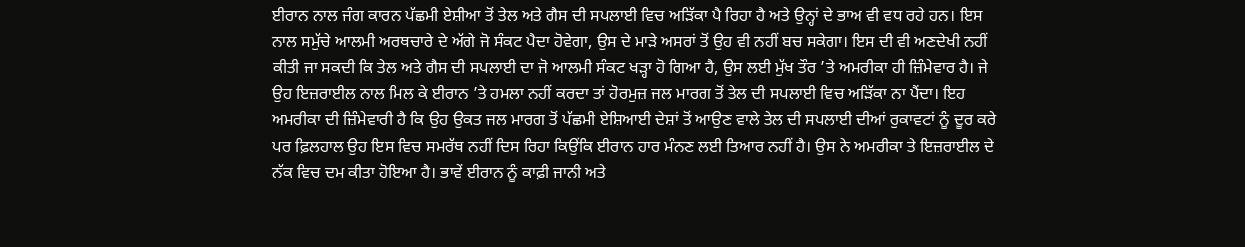ਈਰਾਨ ਨਾਲ ਜੰਗ ਕਾਰਨ ਪੱਛਮੀ ਏਸ਼ੀਆ ਤੋਂ ਤੇਲ ਅਤੇ ਗੈਸ ਦੀ ਸਪਲਾਈ ਵਿਚ ਅੜਿੱਕਾ ਪੈ ਰਿਹਾ ਹੈ ਅਤੇ ਉਨ੍ਹਾਂ ਦੇ ਭਾਅ ਵੀ ਵਧ ਰਹੇ ਹਨ। ਇਸ ਨਾਲ ਸਮੁੱਚੇ ਆਲਮੀ ਅਰਥਚਾਰੇ ਦੇ ਅੱਗੇ ਜੋ ਸੰਕਟ ਪੈਦਾ ਹੋਵੇਗਾ, ਉਸ ਦੇ ਮਾੜੇ ਅਸਰਾਂ ਤੋਂ ਉਹ ਵੀ ਨਹੀਂ ਬਚ ਸਕੇਗਾ। ਇਸ ਦੀ ਵੀ ਅਣਦੇਖੀ ਨਹੀਂ ਕੀਤੀ ਜਾ ਸਕਦੀ ਕਿ ਤੇਲ ਅਤੇ ਗੈਸ ਦੀ ਸਪਲਾਈ ਦਾ ਜੋ ਆਲਮੀ ਸੰਕਟ ਖੜ੍ਹਾ ਹੋ ਗਿਆ ਹੈ, ਉਸ ਲਈ ਮੁੱਖ ਤੌਰ ’ਤੇ ਅਮਰੀਕਾ ਹੀ ਜ਼ਿੰਮੇਵਾਰ ਹੈ। ਜੇ ਉਹ ਇਜ਼ਰਾਈਲ ਨਾਲ ਮਿਲ ਕੇ ਈਰਾਨ ’ਤੇ ਹਮਲਾ ਨਹੀਂ ਕਰਦਾ ਤਾਂ ਹੋਰਮੁਜ਼ ਜਲ ਮਾਰਗ ਤੋਂ ਤੇਲ ਦੀ ਸਪਲਾਈ ਵਿਚ ਅੜਿੱਕਾ ਨਾ ਪੈਂਦਾ। ਇਹ ਅਮਰੀਕਾ ਦੀ ਜ਼ਿੰਮੇਵਾਰੀ ਹੈ ਕਿ ਉਹ ਉਕਤ ਜਲ ਮਾਰਗ ਤੋਂ ਪੱਛਮੀ ਏਸ਼ਿਆਈ ਦੇਸ਼ਾਂ ਤੋਂ ਆਉਣ ਵਾਲੇ ਤੇਲ ਦੀ ਸਪਲਾਈ ਦੀਆਂ ਰੁਕਾਵਟਾਂ ਨੂੰ ਦੂਰ ਕਰੇ ਪਰ ਫ਼ਿਲਹਾਲ ਉਹ ਇਸ ਵਿਚ ਸਮਰੱਥ ਨਹੀਂ ਦਿਸ ਰਿਹਾ ਕਿਉਂਕਿ ਈਰਾਨ ਹਾਰ ਮੰਨਣ ਲਈ ਤਿਆਰ ਨਹੀਂ ਹੈ। ਉਸ ਨੇ ਅਮਰੀਕਾ ਤੇ ਇਜ਼ਰਾਈਲ ਦੇ ਨੱਕ ਵਿਚ ਦਮ ਕੀਤਾ ਹੋਇਆ ਹੈ। ਭਾਵੇਂ ਈਰਾਨ ਨੂੰ ਕਾਫ਼ੀ ਜਾਨੀ ਅਤੇ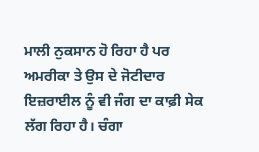ਮਾਲੀ ਨੁਕਸਾਨ ਹੋ ਰਿਹਾ ਹੈ ਪਰ ਅਮਰੀਕਾ ਤੇ ਉਸ ਦੇ ਜੋਟੀਦਾਰ ਇਜ਼ਰਾਈਲ ਨੂੰ ਵੀ ਜੰਗ ਦਾ ਕਾਫ਼ੀ ਸੇਕ ਲੱਗ ਰਿਹਾ ਹੈ। ਚੰਗਾ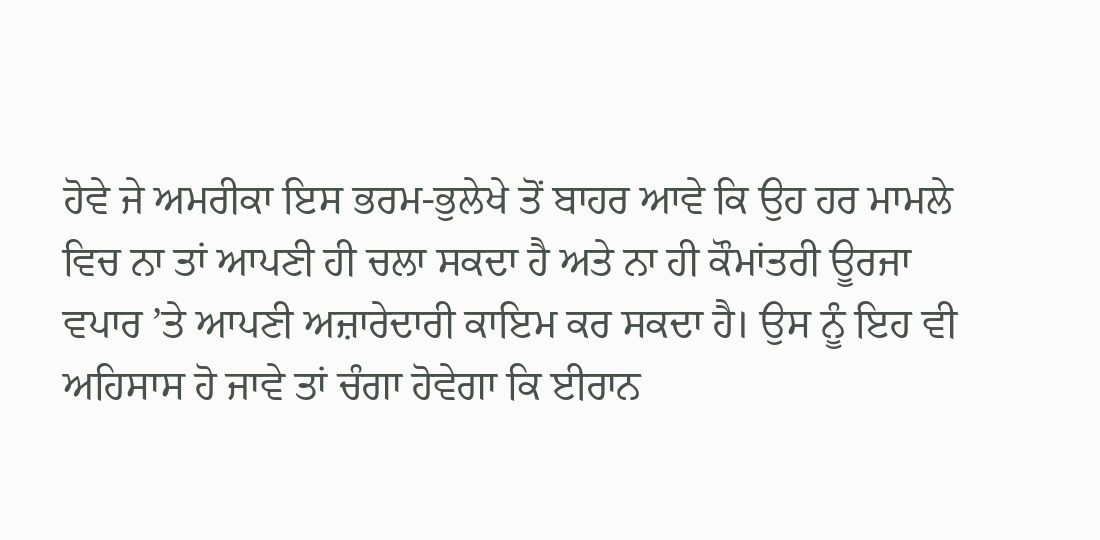ਹੋਵੇ ਜੇ ਅਮਰੀਕਾ ਇਸ ਭਰਮ-ਭੁਲੇਖੇ ਤੋਂ ਬਾਹਰ ਆਵੇ ਕਿ ਉਹ ਹਰ ਮਾਮਲੇ ਵਿਚ ਨਾ ਤਾਂ ਆਪਣੀ ਹੀ ਚਲਾ ਸਕਦਾ ਹੈ ਅਤੇ ਨਾ ਹੀ ਕੌਮਾਂਤਰੀ ਊਰਜਾ ਵਪਾਰ ’ਤੇ ਆਪਣੀ ਅਜ਼ਾਰੇਦਾਰੀ ਕਾਇਮ ਕਰ ਸਕਦਾ ਹੈ। ਉਸ ਨੂੰ ਇਹ ਵੀ ਅਹਿਸਾਸ ਹੋ ਜਾਵੇ ਤਾਂ ਚੰਗਾ ਹੋਵੇਗਾ ਕਿ ਈਰਾਨ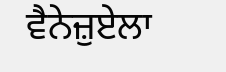ਵੈਨੇਜ਼ੁਏਲਾ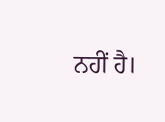ਨਹੀਂ ਹੈ।